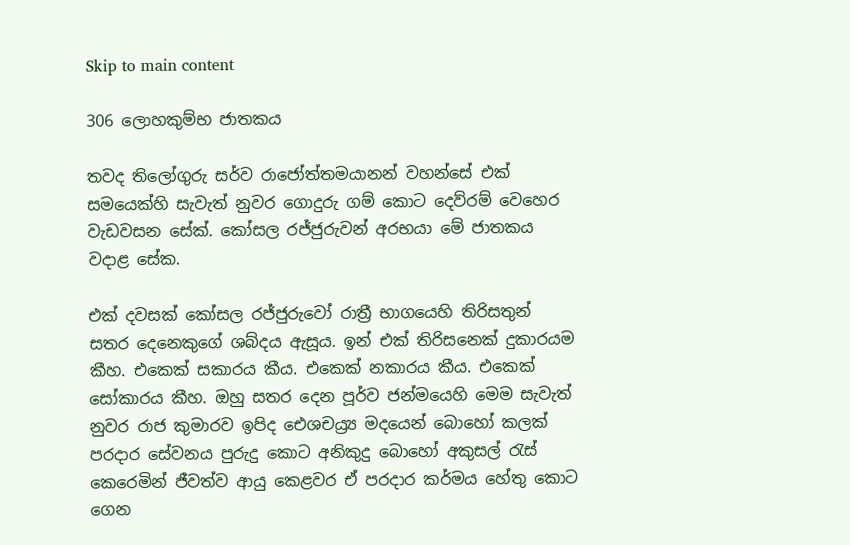Skip to main content

306 ලොහකුම්භ ජාතකය

තවද තිලෝගුරු සර්ව රාජෝත්තමයානන් වහන්සේ එක් සමයෙක්හි සැවැත් නුවර ගොදුරු ගම් කොට දෙව්රම් වෙහෙර වැඩවසන සේක්. කෝසල රජ්ජුරුවන් අරභයා මේ ජාතකය වදාළ සේක.

එක් දවසක් කෝසල රජ්ජුරුවෝ රාත්‍රී භාගයෙහි තිරිසතුන් සතර දෙනෙකුගේ ශබ්දය ඇසූය. ඉන් එක් තිරිසනෙක් දුකාරයම කීහ. එකෙක් සකාරය කීය. එකෙක් නකාරය කීය. එකෙක් සෝකාරය කීහ. ඔහු සතර දෙන පූර්ව ජන්මයෙහි මෙම සැවැත් නුවර රාජ කුමාරව ඉපිද ඓශචය්‍ර්‍ය මදයෙන් බොහෝ කලක් පරදාර සේවනය පුරුදු කොට අනිකුදු බොහෝ අකුසල් රැස් කෙරෙමින් ජීවත්ව ආයු කෙළවර ඒ පරදාර කර්මය හේතු කොට ගෙන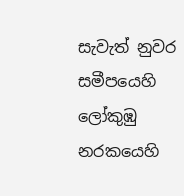සැවැත් නුවර සමීපයෙහි ලෝකුඹු නරකයෙහි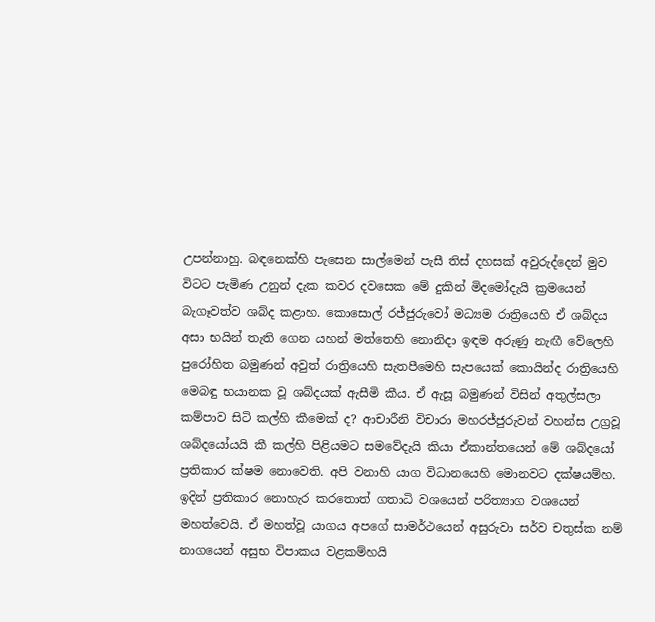උපන්නාහු. බඳනෙක්හි පැසෙන සාල්මෙන් පැසී තිස් දහසක් අවුරුද්දෙන් මුව විටට පැමිණ උනුන් දැක කවර දවසෙක මේ දුකින් මිදමෝදැයි ක්‍රමයෙන් බැගෑවත්ව ශබ්ද කළාහ. කොසොල් රජ්ජුරුවෝ මධ්‍යම රාත්‍රියෙහි ඒ ශබ්දය අසා භයින් තැති ගෙන යහන් මත්තෙහි නොනිදා ඉඳම අරුණු නැඟී වේලෙහි පුරෝහිත බමුණන් අවුත් රාත්‍රියෙහි සැතපීමෙහි සැපයෙක් කොයින්ද රාත්‍රියෙහි මෙබඳු භයානක වූ ශබ්දයක් ඇසීමි කීය. ඒ ඇසූ බමුණන් විසින් අතුල්සලා කම්පාව සිටි කල්හි කීමෙක් ද? ආචාරීනි විචාරා මහරජ්ජුරුවන් වහන්ස උග්‍රවූ ශබ්දයෝයයි කී කල්හි පිළියමට සමවේදැයි කියා ඒකාන්තයෙන් මේ ශබ්දයෝ ප්‍රතිකාර ක්ෂම නොවෙති. අපි වනාහි යාග විධානයෙහි මොනවට දක්ෂයම්හ. ඉදින් ප්‍රතිකාර නොහැර කරතොත් ගතාධි වශයෙන් පරිත්‍යාග වශයෙන් මහත්වෙයි. ඒ මහත්වූ යාගය අපගේ සාමර්ථයෙන් අසුරුවා සර්ව චතුස්ක නම් නාගයෙන් අසුභ විපාකය වළකම්හයි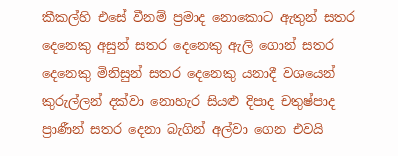කීකල්හි එසේ වීනම් ප්‍රමාද නොකොට ඇතුන් සතර දෙනෙකු අසුන් සතර දෙනෙකු ඇලි ගොන් සතර දෙනෙකු මිනිසුන් සතර දෙනෙකු යනාදී වශයෙන් කුරුල්ලන් දක්වා නොහැර සියළු දිපාද චතුෂ්පාද ප්‍රාණීන් සතර දෙනා බැගින් අල්වා ගෙන එවයි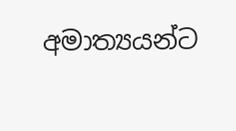අමාත්‍යයන්ට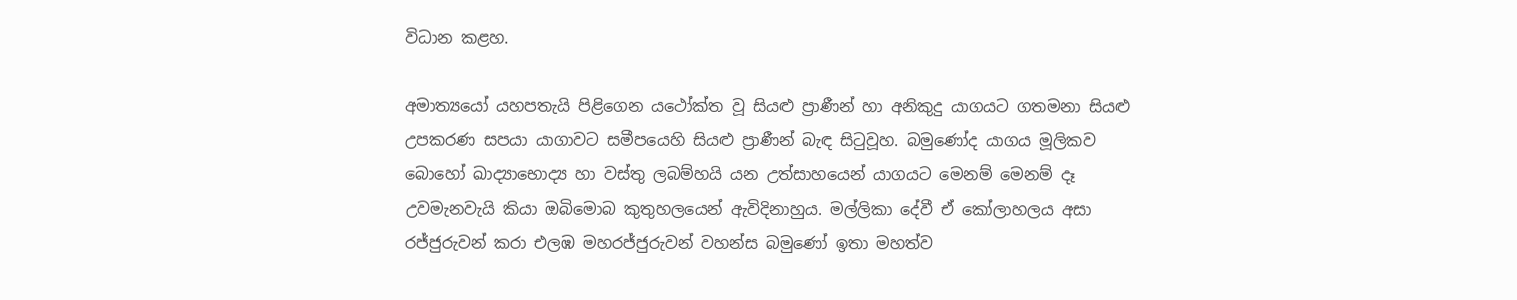විධාන කළහ.

අමාත්‍යයෝ යහපතැයි පිළිගෙන යථෝක්ත වූ සියළු ප්‍රාණීන් හා අනිකුදු යාගයට ගතමනා සියළු උපකරණ සපයා යාගාවට සමීපයෙහි සියළු ප්‍රාණීන් බැඳ සිටුවූහ. බමුණෝද යාගය මූලිකව බොහෝ ඛාද්‍යාභොද්‍ය හා වස්තු ලබම්හයි යන උත්සාහයෙන් යාගයට මෙනම් මෙනම් දෑ උවමැනවැයි කියා ඔබිමොබ කුතුහලයෙන් ඇවිදිනාහුය. මල්ලිකා දේවී ඒ කෝලාහලය අසා රජ්ජුරුවන් කරා එලඹ මහරජ්ජුරුවන් වහන්ස බමුණෝ ඉතා මහත්ව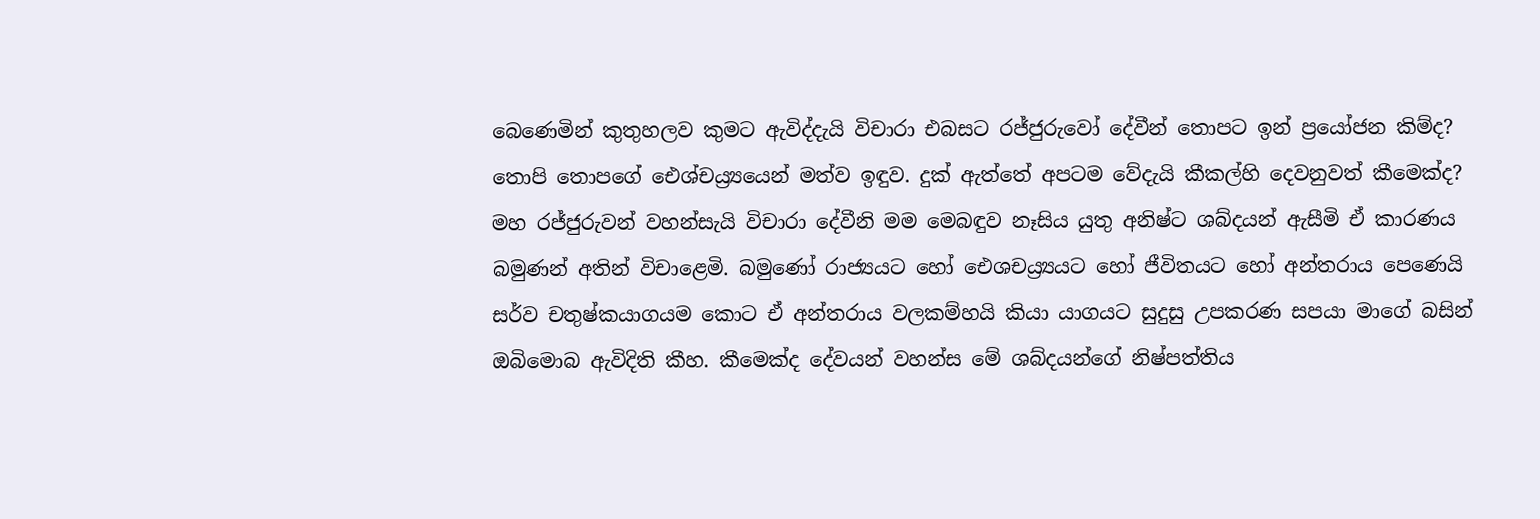බෙණෙමින් කුතුහලව කුමට ඇවිද්දැයි විචාරා එබසට රජ්ජුරුවෝ දේවීන් තොපට ඉන් ප්‍රයෝජන කිම්ද? තොපි තොපගේ ඓශ්චය්‍ර්‍යයෙන් මත්ව ඉඳුව. දුක් ඇත්තේ අපටම වේදැයි කීකල්හි දෙවනුවත් කීමෙක්ද? මහ රජ්ජුරුවන් වහන්සැයි විචාරා දේවීනි මම මෙබඳුව නෑසිය යුතු අනිෂ්ට ශබ්දයන් ඇසීමි ඒ කාරණය බමුණන් අතින් විචාළෙමි. බමුණෝ රාජ්‍යයට හෝ ඓශචය්‍ර්‍යයට හෝ ජීවිතයට හෝ අන්තරාය පෙණෙයි සර්ව චතුෂ්කයාගයම කොට ඒ අන්තරාය වලකම්හයි කියා යාගයට සුදුසු උපකරණ සපයා මාගේ බසින් ඔබිමොබ ඇවිදිති කීහ. කීමෙක්ද දේවයන් වහන්ස මේ ශබ්දයන්ගේ නිෂ්පත්තිය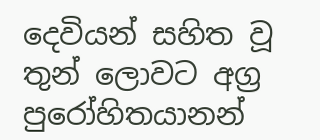දෙවියන් සහිත වූ තුන් ලොවට අග්‍ර පුරෝහිතයානන්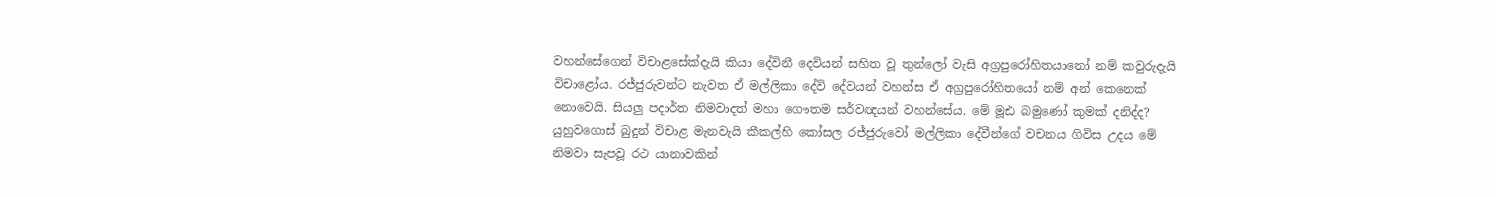වහන්සේගෙන් විචාළසේක්දැයි කියා දේවිනී දෙවියන් සහිත වූ තුන්ලෝ වැසි අග්‍රපුරෝහිතයානෝ නම් කවුරුදැයි විචාළෝය. රජ්ජුරුවන්ට නැවත ඒ මල්ලිකා දේවි දේවයන් වහන්ස ඒ අග්‍රපුරෝහිතයෝ නම් අන් කෙනෙක් නොවෙයි. සියලු පදාර්ත නිමවාදත් මහා ගෞතම සර්වඥයන් වහන්සේය. මේ මූඪ බමුණෝ කුමක් දනිද්ද? යුහුවගොස් බුදුන් විචාළ මැනවැයි කීකල්හි කෝසල රජ්ජුරුවෝ මල්ලිකා දේවීන්ගේ වචනය ගිවිස උදය මේ නිමවා සැපවූ රථ යානාවකින්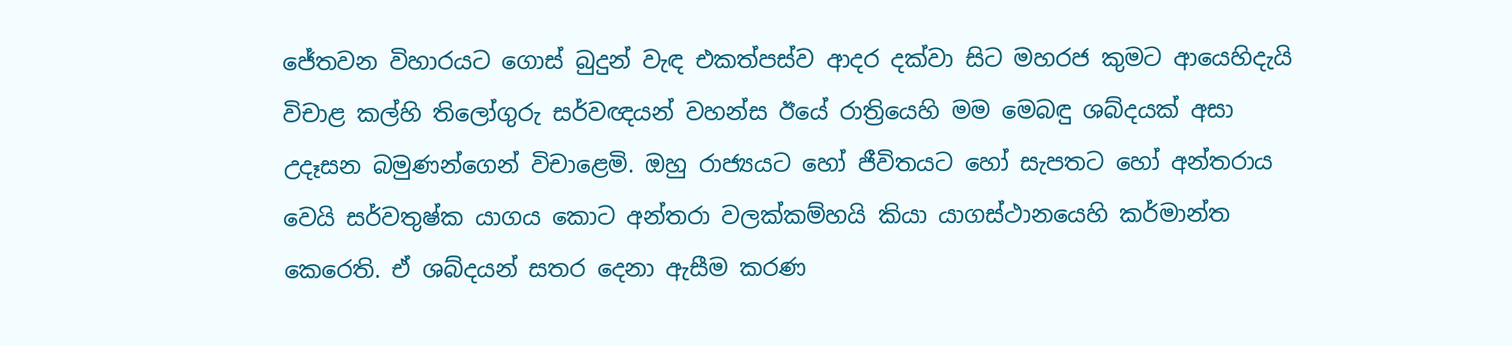ජේතවන විහාරයට ගොස් බුදුන් වැඳ එකත්පස්ව ආදර දක්වා සිට මහරජ කුමට ආයෙහිදැයි විචාළ කල්හි තිලෝගුරු සර්වඥයන් වහන්ස ඊයේ රාත්‍රියෙහි මම මෙබඳු ශබ්දයක් අසා උදෑසන බමුණන්ගෙන් විචාළෙමි. ඔහු රාජ්‍යයට හෝ ජීවිතයට හෝ සැපතට හෝ අන්තරාය වෙයි සර්වතුෂ්ක යාගය කොට අන්තරා වලක්කම්හයි කියා යාගස්ථානයෙහි කර්මාන්ත කෙරෙති. ඒ ශබ්දයන් සතර දෙනා ඇසීම කරණ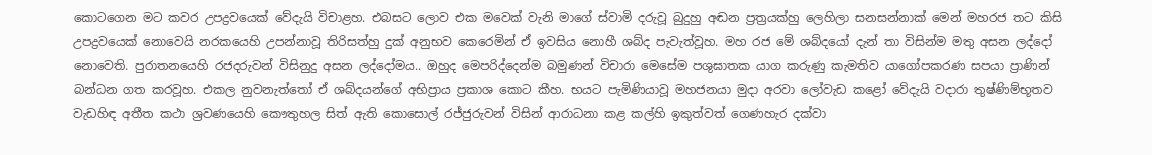කොටගෙන මට කවර උපද්‍රවයෙක් වේදැයි විචාළහ. එබසට ලොව එක මවෙක් වැනි මාගේ ස්වාමි දරුවූ බුදුහු අඬන ප්‍රත්‍රයක්හු ලෙහිලා සනසන්නාක් මෙන් මහරජ තට කිසි උපද්‍රවයෙක් නොවෙයි නරකයෙහි උපන්නාවූ තිරිසත්හු දුක් අනුභව කෙරෙමින් ඒ ඉවසිය නොහී ශබ්ද පැවැත්වූහ. මහ රජ මේ ශබ්දයෝ දැන් තා විසින්ම මතු අසන ලද්දෝ නොවෙති. පුරාතනයෙහි රජදරුවන් විසිනුදු අසන ලද්දෝමය.. ඔහුද මෙපරිද්දෙන්ම බමුණන් විචාරා මෙසේම පශුඝාතක යාග කරුණු කැමතිව යාගෝපකරණ සපයා ප්‍රාණින් බන්ධන ගත කරවූහ. එකල නුවනැත්තෝ ඒ ශබ්දයන්ගේ අභිප්‍රාය ප්‍රකාශ කොට කීහ. භයට පැමිණියාවූ මහජනයා මුදා අරවා ලෝවැඩ කළෝ වේදැයි වදාරා තුෂ්ණිම්භූතව වැඩහිඳ අතීත කථා ශ්‍රවණයෙහි කෞතුහල සිත් ඇති කොසොල් රජ්ජුරුවන් විසින් ආරාධනා කළ කල්හි ඉකුත්වත් ගෙණහැර දක්වා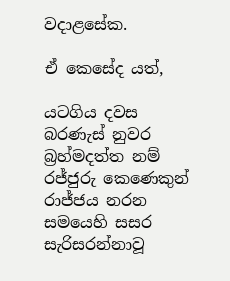වදාළසේක.

ඒ කෙසේද යත්,

යටගිය දවස බරණැස් නුවර බ්‍රහ්මදත්ත නම් රජ්ජුරු කෙණෙකුන් රාජ්ජය නරන සමයෙහි සසර සැරිසරන්නාවූ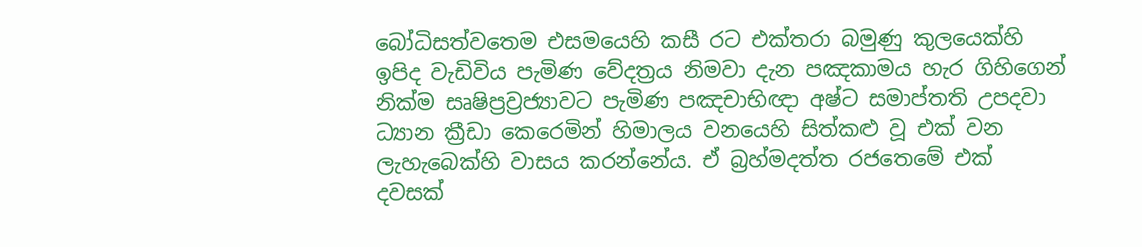බෝධිසත්වතෙම එසමයෙහි කසී රට එක්තරා බමුණු කුලයෙක්හි ඉපිද වැඩිවිය පැමිණ වේදත්‍රය නිමවා දැන පඤකාමය හැර ගිහිගෙන් නික්ම සෘෂිප්‍රව්‍රජ්‍යාවට පැමිණ පඤචාභිඥා අෂ්ට සමාප්තති උපදවා ධ්‍යාන ක්‍රීඩා කෙරෙමින් හිමාලය වනයෙහි සිත්කළු වූ එක් වන ලැහැබෙක්හි වාසය කරන්නේය. ඒ බ්‍රහ්මදත්ත රජතෙමේ එක් දවසක්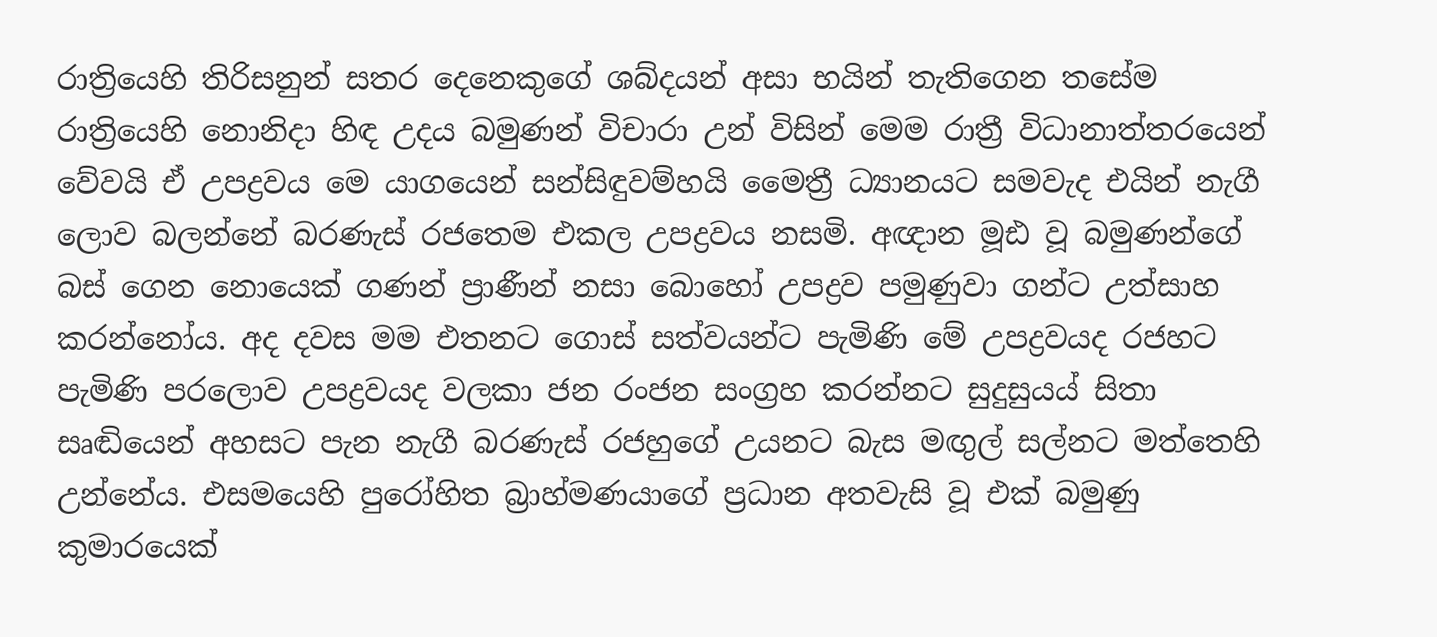රාත්‍රියෙහි තිරිසනුන් සතර දෙනෙකුගේ ශබ්දයන් අසා භයින් තැතිගෙන තසේම රාත්‍රියෙහි නොනිදා හිඳ උදය බමුණන් විචාරා උන් විසින් මෙම රාත්‍රී විධානාත්තරයෙන් වේවයි ඒ උපද්‍රවය මෙ යාගයෙන් සන්සිඳුවම්හයි මෛත්‍රී ධ්‍යානයට සමවැද එයින් නැගී ලොව බලන්නේ බරණැස් රජතෙම එකල උපද්‍රවය නසමි. අඥාන මූඪ වූ බමුණන්ගේ බස් ගෙන නොයෙක් ගණන් ප්‍රාණීන් නසා බොහෝ උපද්‍රව පමුණුවා ගන්ට උත්සාහ කරන්නෝය. අද දවස මම එතනට ගොස් සත්වයන්ට පැමිණි මේ උපද්‍රවයද රජහට පැමිණි පරලොව උපද්‍රවයද වලකා ජන රංජන සංග්‍රහ කරන්නට සුදුසුයය් සිතා සෘඬියෙන් අහසට පැන නැගී බරණැස් රජහුගේ උයනට බැස මඟුල් සල්නට මත්තෙහි උන්නේය. එසමයෙහි පුරෝහිත බ්‍රාහ්මණයාගේ ප්‍රධාන අතවැසි වූ එක් බමුණු කුමාරයෙක්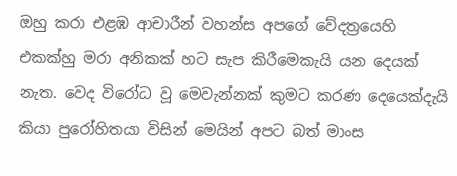ඔහු කරා එළඹ ආචාරීන් වහන්ස අපගේ වේදත්‍රයෙහි එකක්හු මරා අනිකක් හට සැප කිරීමෙකැයි යන දෙයක් නැත. වෙද විරෝධ වූ මෙවැන්නක් කුමට කරණ දෙයෙක්දැයි කියා පුරෝහිතයා විසින් මෙයින් අපට බත් මාංස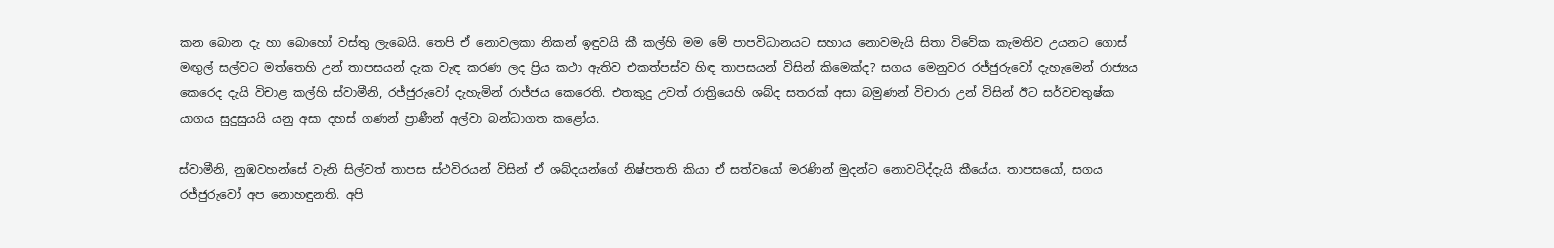කන බොන දැ හා බොහෝ වස්තු ලැබෙයි. තෙපි ඒ නොවලකා නිකන් ඉඳුවයි කී කල්හි මම මේ පාපවිධානයට සහාය නොවමැයි සිතා විවේක කැමතිව උයනට ගොස් මඟුල් සල්වට මත්තෙහි උන් තාපසයන් දැක වැඳ කරණ ලද ප්‍රිය කථා ඇතිව එකත්පස්ව හිඳ තාපසයන් විසින් කිමෙක්ද? සගය මෙනුවර රජ්ජුරුවෝ දැහැමෙන් රාජ්‍යය කෙරෙද දැයි විචාළ කල්හි ස්වාමීනි, රජ්ජුරුවෝ දැහැමින් රාජ්ජය කෙරෙති. එතකුදු උවත් රාත්‍රියෙහි ශබ්ද සතරක් අසා බමුණන් විචාරා උන් විසින් ඊට සර්වචතුෂ්ක යාගය සුදුසුයයි යනු අසා දහස් ගණන් ප්‍රාණීන් අල්වා බන්ධාගත කළෝය.

ස්වාමීනි, නුඹවහන්සේ වැනි සිල්වත් තාපස ස්ථවිරයන් විසින් ඒ ශබ්දයන්ගේ නිෂ්පතති කියා ඒ සත්වයෝ මරණින් මුදන්ට නොවටිද්දැයි කීයේය. තාපසයෝ, සගය රජ්ජුරුවෝ අප නොහඳුනති. අපි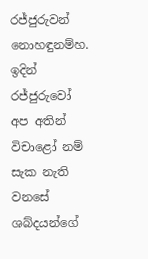රජ්ජුරුවන් නොහඳුනම්හ. ඉදින් රජ්ජුරුවෝ අප අතින් විචාළෝ නම් සැක නැති වනසේ ශබ්දයන්ගේ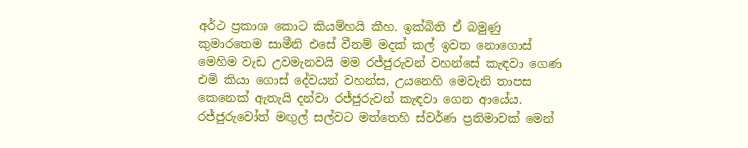අර්ථ ප්‍රකාශ කොට කියම්හයි කීහ. ඉක්බිති ඒ බමුණු කුමාරතෙම සාමීනි එසේ වීනම් මදක් කල් ඉවත නොගොස් මෙහිම වැඩ උවමැනවයි මම රජ්ජුරුවන් වහන්සේ කැඳවා ගෙණ එමි කියා ගොස් දේවයන් වහන්ස, උයනෙහි මෙවැනි තාපස කෙනෙක් ඇතැයි දන්වා රජ්ජුරුවන් කැඳවා ගෙන ආයේය. රජ්ජුරුවෝත් මඟුල් සල්වට මත්තෙහි ස්වර්ණ ප්‍රතිමාවක් මෙන්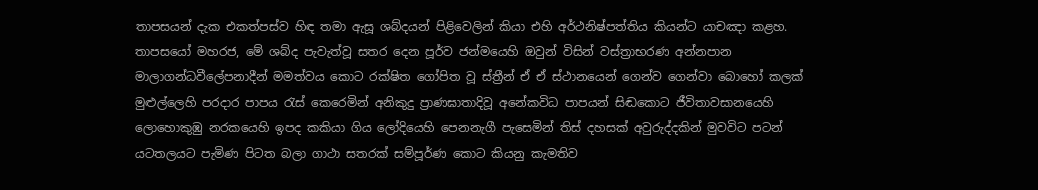තාපසයන් දැක එකත්පස්ව හිඳ තමා ඇසූ ශබ්දයන් පිළිවෙලින් කියා එහි අර්ථනිෂ්පත්තිය කියන්ට යාචඤා කළහ. තාපසයෝ මහරජ, මේ ශබ්ද පැවැත්වූ සතර දෙන පූර්ව ජන්මයෙහි ඔවුන් විසින් වස්ත්‍රාභරණ අන්නපාන මාලාගන්ධවීලේපනාදීන් මමත්වය කොට රක්ෂිත ගෝපිත වූ ස්ත්‍රීන් ඒ ඒ ස්ථානයෙන් ගෙන්ව ගෙන්වා බොහෝ කලක් මුළුල්ලෙහි පරදාර පාපය රැස් කෙරෙමින් අනිකුදු ප්‍රාණඝාතාදිවූ අනේකවිධ පාපයන් සිඬකොට ජීවිතාවසානයෙහි ලොහොකුඹු නරකයෙහි ඉපද කකියා ගිය ලෝදියෙහි පෙනනැගී පැසෙමින් තිස් දහසක් අවුරුද්දකින් මුවවිට පටන් යටතලයට පැමිණ පිටත බලා ගාථා සතරක් සම්පූර්ණ කොට කියනු කැමතිව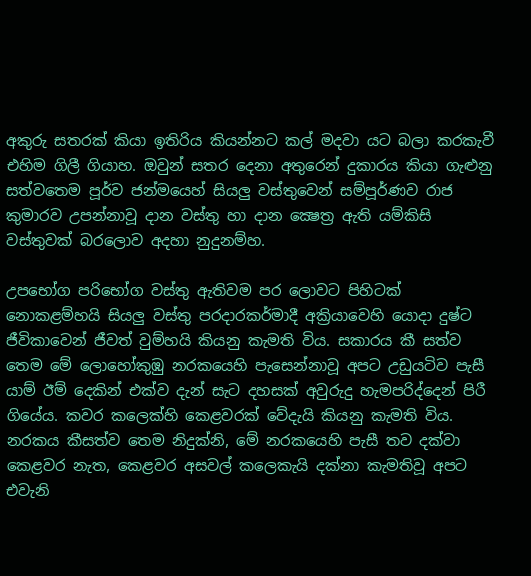අකුරු සතරක් කියා ඉතිරිය කියන්නට කල් මදවා යට බලා කරකැවී එහිම ගිලී ගියාහ. ඔවුන් සතර දෙනා අතුරෙන් දුකාරය කියා ගැළුනු සත්වතෙම පූර්ව ජන්මයෙහ් සියලු වස්තුවෙන් සම්පූර්ණව රාජ කුමාරව උපන්නාවූ දාන වස්තු හා දාන ක්‍ෂෙත්‍ර ඇති යම්කිසි වස්තුවක් බරලොව අදහා නුදුනම්හ.

උපභෝග පරිභෝග වස්තු ඇතිවම පර ලොවට පිහිටක් නොකළම්හයි සියලු වස්තු පරදාරකර්මාදී අක්‍රියාවෙහි යොදා දුෂ්ට ජීවිකාවෙන් ජීවත් වුම්හයි කියනු කැමති විය. සකාරය කී සත්ව තෙම මේ ලොහෝකුඹු නරකයෙහි පැසෙන්නාවූ අපට උඩුයටිව පැසී යාම් ඊම් දෙකින් එක්ව දැන් සැට දහසක් අවුරුදු හැමපරිද්දෙන් පිරී ගියේය. කවර කලෙක්හි කෙළවරක් වේදැයි කියනු කැමති විය. නරකය කීසත්ව තෙම නිදුක්නි, මේ නරකයෙහි පැසී තව දක්වා කෙළවර නැත, කෙළවර අසවල් කලෙකැයි දක්නා කැමතිවූ අපට එවැනි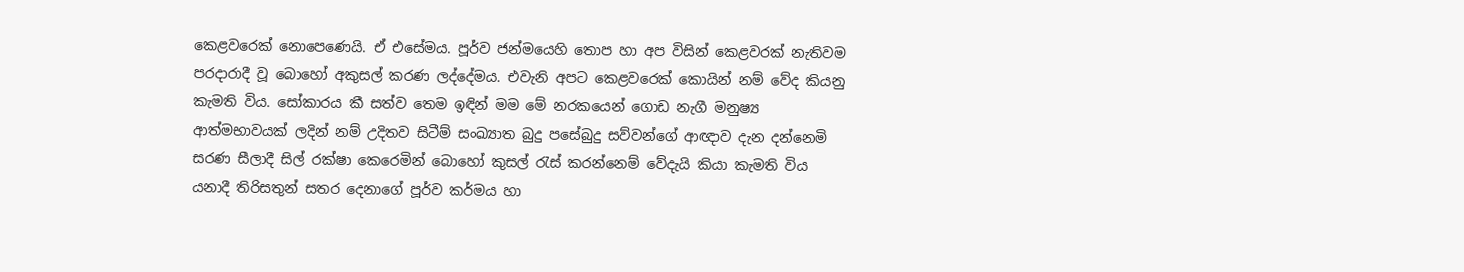කෙළවරෙක් නොපෙණෙයි. ඒ එසේමය. පූර්ව ජන්මයෙහි තොප හා අප විසින් කෙළවරක් නැතිවම පරදාරාදී වූ බොහෝ අකුසල් කරණ ලද්දේමය. එවැනි අපට කෙළවරෙක් කොයින් නම් වේද කියනු කැමති විය. සෝකාරය කී සත්ව තෙම ඉඳින් මම මේ නරකයෙන් ගොඩ නැගී මනුෂ්‍ය ආත්මභාවයක් ලදින් නම් උදිතව සිටීම් සංඛ්‍යාත බුදු පසේබුදු සව්වන්ගේ ආඥාව දැන දන්නෙමි සරණ සීලාදී සිල් රක්ෂා කෙරෙමින් බොහෝ කුසල් රැස් කරන්නෙම් වේදැයි කියා කැමති විය යනාදී තිරිසතුන් සතර දෙනාගේ පූර්ව කර්මය හා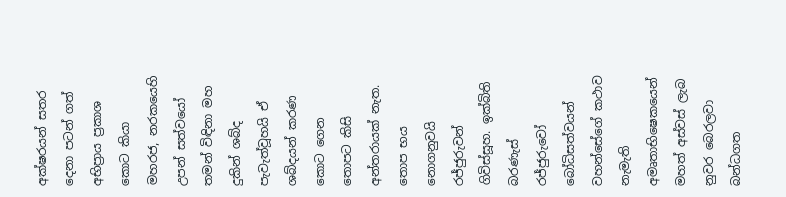අක්ෂරයන් සතර දෙනා පටන් ගත් අභිප්‍රාය ප්‍රකාශ කොට කියා මහරජ, නරකයෙහි උපන් සත්වයෝ තමන් විඳිනා මහ දුකින් ශබ්ද පැවැත්වූහයි ඒ ශබ්දයන් කරණ කොට ගෙන තොපට කිසි අන්තරායක් නැත. තොප භය නොගනුවයි රජ්ජුරුවන් ගිවිස්සූහ. ඉක්බිති බරණැස් රජ්ජුරුවෝ බෝධිසත්වයන් වහන්සේගේ කථාව නැමැති අමෘතාභිෂෙකයෙන් මහත් අස්වස් ලැබ නුවර බෙරලවා බන්ධගත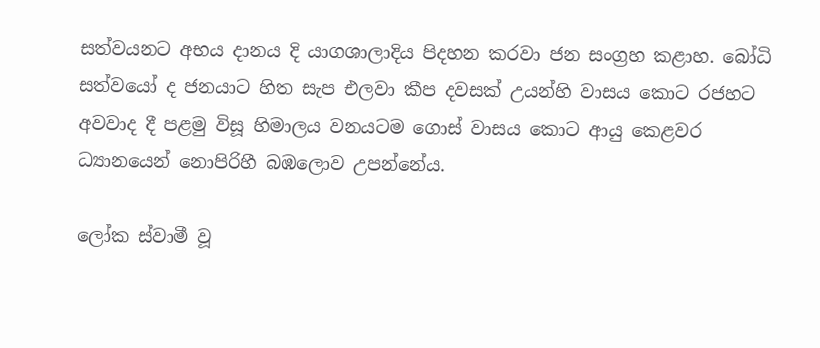සත්වයනට අභය දානය දි යාගශාලාදිය පිදහන කරවා ජන සංග්‍රහ කළාහ. බෝධි සත්වයෝ ද ජනයාට හිත සැප එලවා කීප දවසක් උයන්හි වාසය කොට රජහට අවවාද දී පළමු විසූ හිමාලය වනයටම ගොස් වාසය කොට ආයු කෙළවර ධ්‍යානයෙන් නොපිරිහී බඹලොව උපන්නේය.

ලෝක ස්වාමී වූ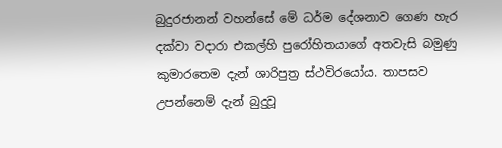බුදුරජානන් වහන්සේ මේ ධර්ම දේශනාව ගෙණ හැර දක්වා වදාරා එකල්හි පුරෝහිතයාගේ අතවැසි බමුණු කුමාරතෙම දැන් ශාරිපුත්‍ර ස්ථවිරයෝය. තාපසව උපන්නෙම් දැන් බුදුවූ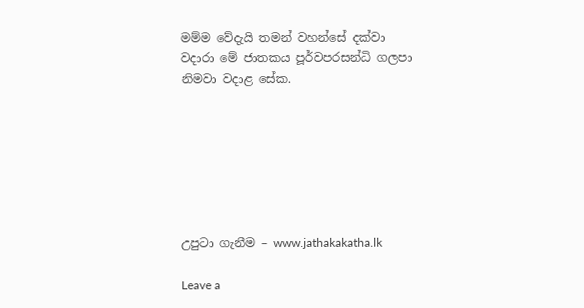මම්ම වේදැයි තමන් වහන්සේ දක්වා වදාරා මේ ජාතකය පූර්වපරසන්ධි ගලපා නිමවා වදාළ සේක.







උපුටා ගැනීම – www.jathakakatha.lk

Leave a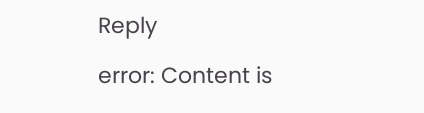Reply

error: Content is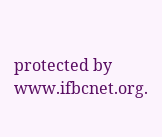protected by www.ifbcnet.org.